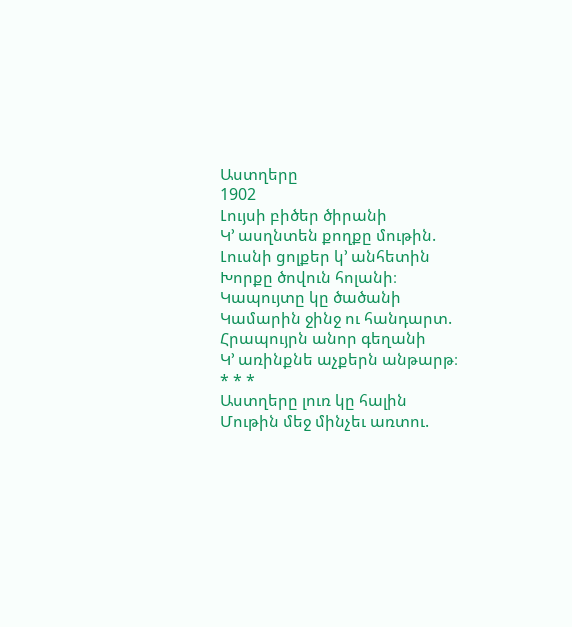Աստղերը
1902
Լույսի բիծեր ծիրանի
Կ՚ ասղնտեն քողքը մութին.
Լուսնի ցոլքեր կ՚ անհետին
Խորքը ծովուն հոլանի։
Կապույտը կը ծածանի
Կամարին ջինջ ու հանդարտ.
Հրապույրն անոր գեղանի
Կ՚ առինքնե աչքերն անթարթ։
* * *
Աստղերը լուռ կը հալին
Մութին մեջ մինչեւ առտու.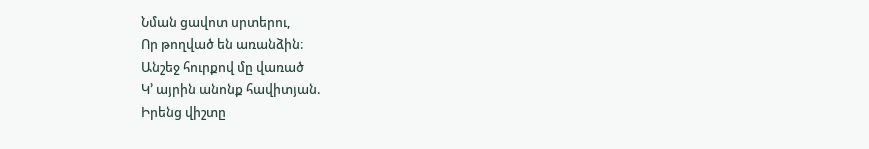Նման ցավոտ սրտերու,
Որ թողված են առանձին։
Անշեջ հուրքով մը վառած
Կ՚ այրին անոնք հավիտյան.
Իրենց վիշտը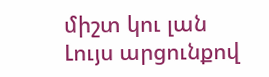միշտ կու լան
Լույս արցունքով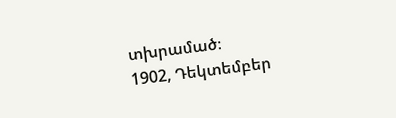տխրամած։
1902, Դեկտեմբեր